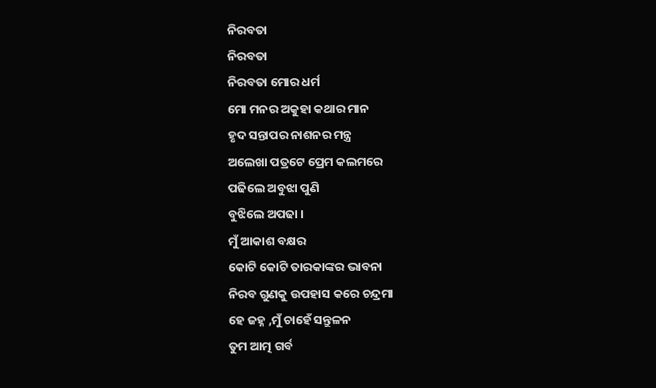ନିରବତା
ନିରବତା
ନିରବତା ମୋର ଧର୍ମ
ମୋ ମନର ଅକୁହା କଥାର ମାନ
ହୃଦ ସନ୍ତାପର ନାଶନର ମନ୍ତ୍ର
ଅଲେଖା ପତ୍ରଟେ ପ୍ରେମ କଲମରେ
ପଢିଲେ ଅବୁଝା ପୁଣି
ବୁଝିଲେ ଅପଢା ।
ମୁଁ ଆକାଶ ବକ୍ଷର
କୋଟି କୋଟି ତାରକାଙ୍କର ଭାବନା
ନିରବ ଗୁଣକୁ ଉପହାସ କରେ ଚନ୍ଦ୍ରମା
ହେ ଜହ୍ନ ,ମୁଁ ଚାହେଁ ସନ୍ତୁଳନ
ତୁମ ଆତ୍ମ ଗର୍ବ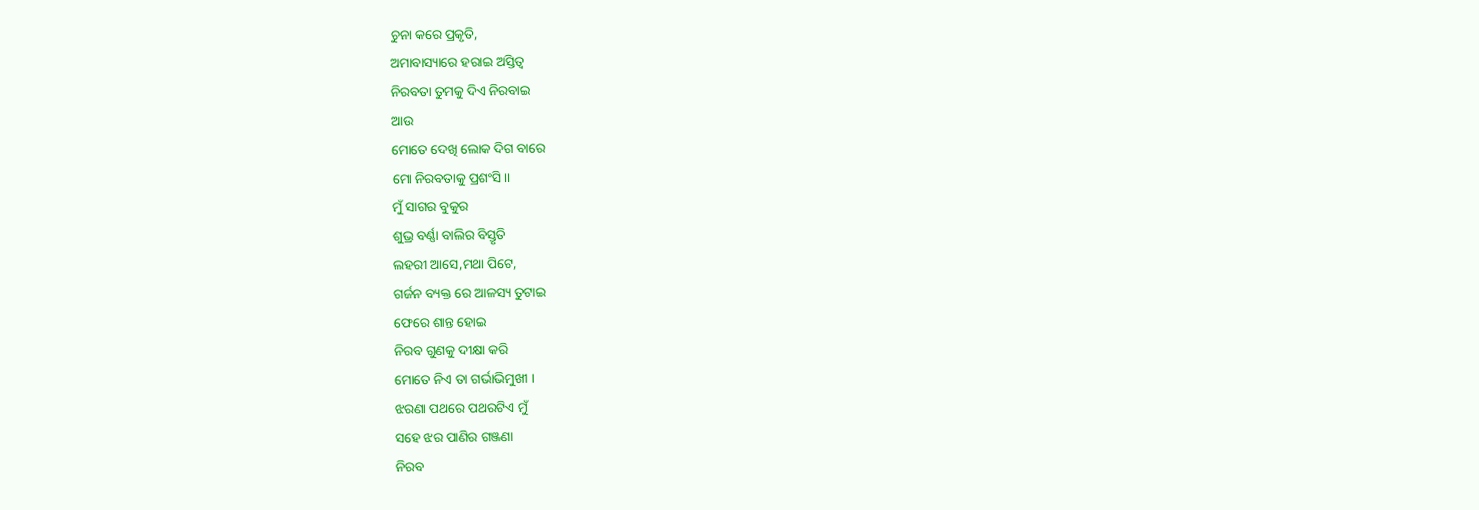ଚୁନା କରେ ପ୍ରକୃତି,
ଅମାବାସ୍ୟାରେ ହରାଇ ଅସ୍ତିତ୍ବ
ନିରବତା ତୁମକୁ ଦିଏ ନିରବାଇ
ଆଉ
ମୋତେ ଦେଖି ଲୋକ ଦିଗ ବାରେ
ମୋ ନିରବତାକୁ ପ୍ରଶଂସି।।
ମୁଁ ସାଗର ବୁକୁର
ଶୁଭ୍ର ବର୍ଣ୍ଣା ବାଲିର ବିସ୍ତୃତି
ଲହରୀ ଆସେ,ମଥା ପିଟେ,
ଗର୍ଜନ ବ୍ୟକ୍ତ ରେ ଆଳସ୍ୟ ତୁଟାଇ
ଫେରେ ଶାନ୍ତ ହୋଇ
ନିରବ ଗୁଣକୁ ଦୀକ୍ଷା କରି
ମୋତେ ନିଏ ତା ଗର୍ଭାଭିମୁଖୀ ।
ଝରଣା ପଥରେ ପଥରଟିଏ ମୁଁ
ସହେ ଝର ପାଣିର ଗଞ୍ଜଣା
ନିରବ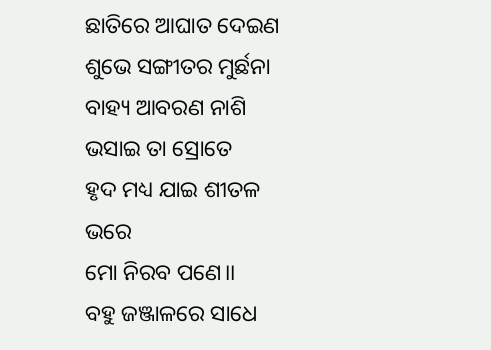ଛାତିରେ ଆଘାତ ଦେଇଣ
ଶୁଭେ ସଙ୍ଗୀତର ମୁର୍ଛନା
ବାହ୍ୟ ଆବରଣ ନାଶି
ଭସାଇ ତା ସ୍ରୋତେ
ହୃଦ ମଧ୍ୟ ଯାଇ ଶୀତଳ ଭରେ
ମୋ ନିରବ ପଣେ।।
ବହୁ ଜଞ୍ଜାଳରେ ସାଧେ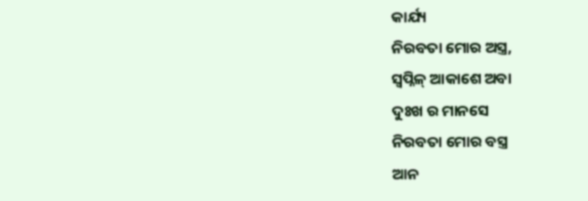କାର୍ଯ୍ୟ
ନିରବତା ମୋର ଅସ୍ତ୍ର,
ସ୍ୱପ୍ନିଳ୍ ଆକାଶେ ଅବା
ଦୁଃଖ ର ମାନସେ
ନିରବତା ମୋର ବସ୍ତ୍ର
ଆନ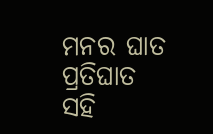ମନର ଘାତ ପ୍ରତିଘାତ ସହି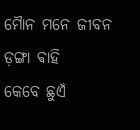ମୋୖନ ମନେ ଜୀବନ ଡ଼ଙ୍ଗା ଵାହି
କେବେ ଛୁଏଁ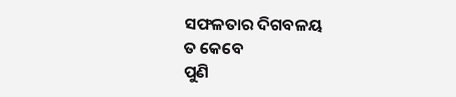ସଫଳତାର ଦିଗବଳୟ
ତ କେବେ
ପୁଣି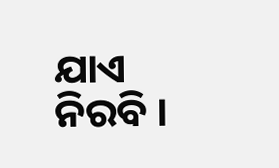ଯାଏ ନିରବି ।